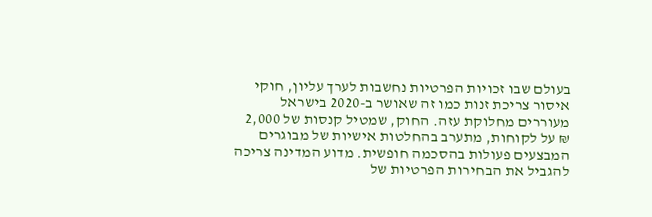בעולם שבו זכויות הפרטיות נחשבות לערך עליון, חוקי איסור צריכת זנות כמו זה שאושר ב-2020 בישראל מעוררים מחלוקת עזה. החוק, שמטיל קנסות של 2,000 ₪ על לקוחות, מתערב בהחלטות אישיות של מבוגרים המבצעים פעולות בהסכמה חופשית. מדוע המדינה צריכה להגביל את הבחירות הפרטיות של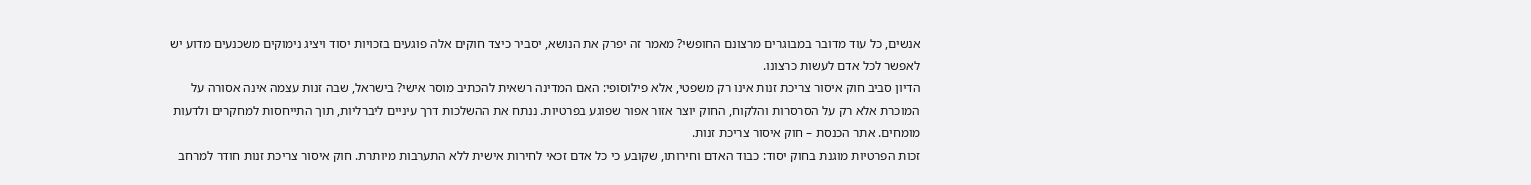אנשים, כל עוד מדובר במבוגרים מרצונם החופשי? מאמר זה יפרק את הנושא, יסביר כיצד חוקים אלה פוגעים בזכויות יסוד ויציג נימוקים משכנעים מדוע יש לאפשר לכל אדם לעשות כרצונו.
הדיון סביב חוק איסור צריכת זנות אינו רק משפטי, אלא פילוסופי: האם המדינה רשאית להכתיב מוסר אישי? בישראל, שבה זנות עצמה אינה אסורה על המוכרת אלא רק על הסרסרות והלקוח, החוק יוצר אזור אפור שפוגע בפרטיות. ננתח את ההשלכות דרך עיניים ליברליות, תוך התייחסות למחקרים ולדעות מומחים. אתר הכנסת – חוק איסור צריכת זנות.
זכות הפרטיות מוגנת בחוק יסוד: כבוד האדם וחירותו, שקובע כי כל אדם זכאי לחירות אישית ללא התערבות מיותרת. חוק איסור צריכת זנות חודר למרחב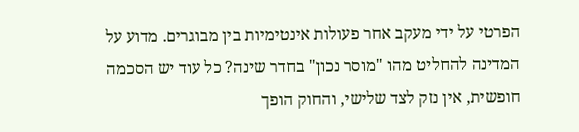הפרטי על ידי מעקב אחר פעולות אינטימיות בין מבוגרים. מדוע על המדינה להחליט מהו "מוסר נכון" בחדר שינה? כל עוד יש הסכמה חופשית, אין נזק לצד שלישי, והחוק הופך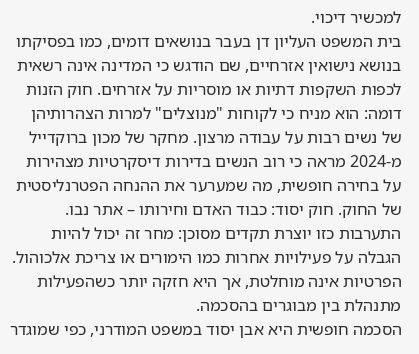למכשיר דיכוי.
בית המשפט העליון דן בעבר בנושאים דומים, כמו בפסיקתו בנושא נישואין אזרחיים, שם הודגש כי המדינה אינה רשאית לכפות השקפות דתיות או מוסריות על אזרחים. חוק הזנות דומה: הוא מניח כי לקוחות "מנוצלים" למרות הצהרותיהן של נשים רבות על עבודה מרצון. מחקר של מכון ברוקדייל מ-2024 מראה כי רוב הנשים בדירות דיסקרטיות מצהירות על בחירה חופשית, מה שמערער את ההנחה הפטרנליסטית של החוק. חוק יסוד: כבוד האדם וחירותו – אתר נבו.
התערבות כזו יוצרת תקדים מסוכן: מחר זה יכול להיות הגבלה על פעילויות אחרות כמו הימורים או צריכת אלכוהול. הפרטיות אינה מוחלטת, אך היא חזקה יותר כשהפעילות מתנהלת בין מבוגרים בהסכמה.
הסכמה חופשית היא אבן יסוד במשפט המודרני, כפי שמוגדר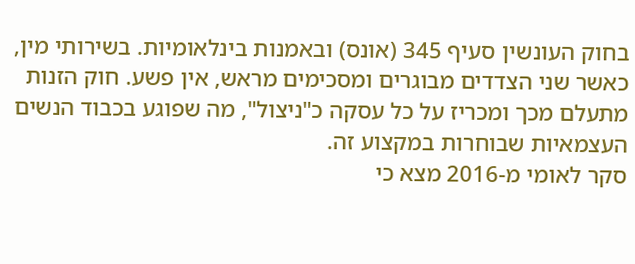בחוק העונשין סעיף 345 (אונס) ובאמנות בינלאומיות. בשירותי מין, כאשר שני הצדדים מבוגרים ומסכימים מראש, אין פשע. חוק הזנות מתעלם מכך ומכריז על כל עסקה כ"ניצול", מה שפוגע בכבוד הנשים העצמאיות שבוחרות במקצוע זה.
סקר לאומי מ-2016 מצא כי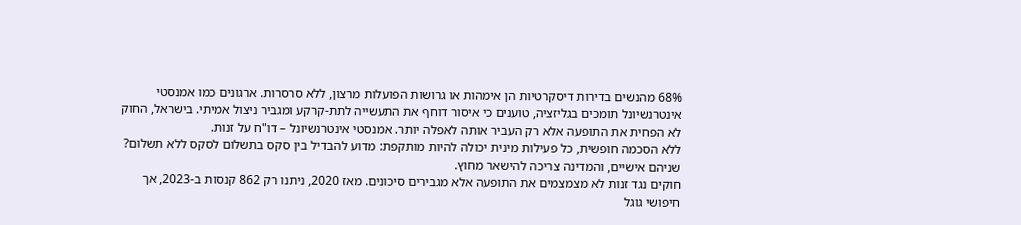68% מהנשים בדירות דיסקרטיות הן אימהות או גרושות הפועלות מרצון, ללא סרסרות. ארגונים כמו אמנסטי אינטרנשיונל תומכים בגליזציה, טוענים כי איסור דוחף את התעשייה לתת-קרקע ומגביר ניצול אמיתי. בישראל, החוק לא הפחית את התופעה אלא רק העביר אותה לאפלה יותר. אמנסטי אינטרנשיונל – דו"ח על זנות.
ללא הסכמה חופשית, כל פעילות מינית יכולה להיות מותקפת: מדוע להבדיל בין סקס בתשלום לסקס ללא תשלום? שניהם אישיים, והמדינה צריכה להישאר מחוץ.
חוקים נגד זנות לא מצמצמים את התופעה אלא מגבירים סיכונים. מאז 2020, ניתנו רק 862 קנסות ב-2023, אך חיפושי גוגל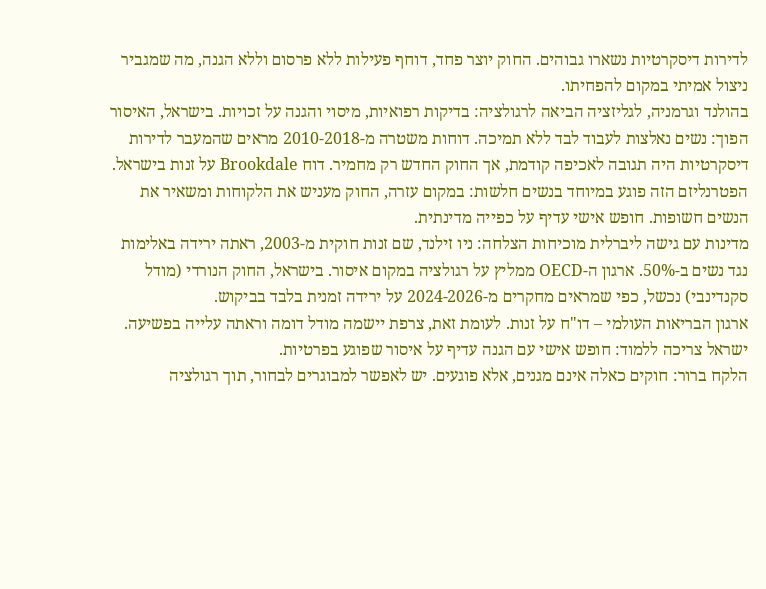לדירות דיסקרטיות נשארו גבוהים. החוק יוצר פחד, דוחף פעילות ללא פרסום וללא הגנה, מה שמגביר ניצול אמיתי במקום להפחיתו.
בהולנד וגרמניה, לגליזציה הביאה לרגולציה: בדיקות רפואיות, מיסוי והגנה על זכויות. בישראל, האיסור הפוך: נשים נאלצות לעבוד לבד ללא תמיכה. דוחות משטרה מ-2010-2018 מראים שהמעבר לדירות דיסקרטיות היה תגובה לאכיפה קודמת, אך החוק החדש רק מחמיר. דוח Brookdale על זנות בישראל.
הפטרנליזם הזה פוגע במיוחד בנשים חלשות: במקום עזרה, החוק מעניש את הלקוחות ומשאיר את הנשים חשופות. חופש אישי עדיף על כפייה מדינתית.
מדינות עם גישה ליברלית מוכיחות הצלחה: ניו זילנד, שם זנות חוקית מ-2003, ראתה ירידה באלימות נגד נשים ב-50%. ארגון ה-OECD ממליץ על רגולציה במקום איסור. בישראל, החוק הנורדי (מודל סקנדינבי) נכשל, כפי שמראים מחקרים מ-2024-2026 על ירידה זמנית בלבד בביקוש.
ארגון הבריאות העולמי – דו"ח על זנות. לעומת זאת, צרפת יישמה מודל דומה וראתה עלייה בפשיעה. ישראל צריכה ללמוד: חופש אישי עם הגנה עדיף על איסור שפוגע בפרטיות.
הלקח ברור: חוקים כאלה אינם מגנים, אלא פוגעים. יש לאפשר למבוגרים לבחור, תוך רגולציה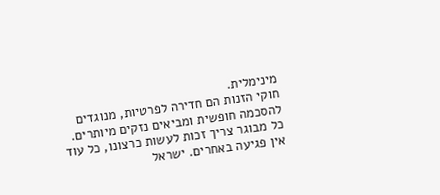מינימלית.
חוקי הזנות הם חדירה לפרטיות, מנוגדים להסכמה חופשית ומביאים נזקים מיותרים. כל מבוגר צריך זכות לעשות כרצונו, כל עוד אין פגיעה באחרים. ישראל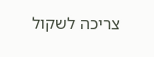צריכה לשקול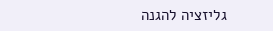גליזציה להגנה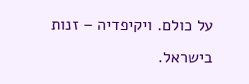על כולם. ויקיפדיה – זנות בישראל.